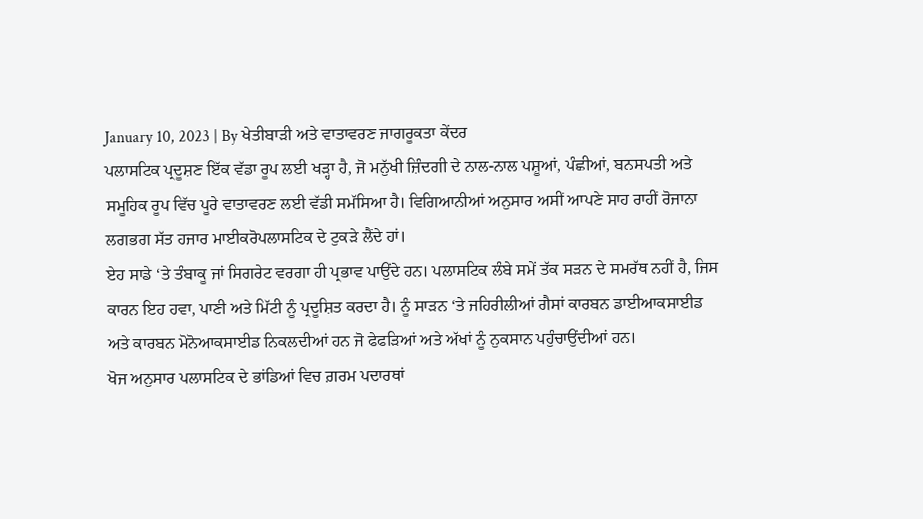January 10, 2023 | By ਖੇਤੀਬਾੜੀ ਅਤੇ ਵਾਤਾਵਰਣ ਜਾਗਰੂਕਤਾ ਕੇਂਦਰ
ਪਲਾਸਟਿਕ ਪ੍ਰਦੂਸ਼ਣ ਇੱਕ ਵੱਡਾ ਰੂਪ ਲਈ ਖੜ੍ਹਾ ਹੈ, ਜੋ ਮਨੁੱਖੀ ਜ਼ਿੰਦਗੀ ਦੇ ਨਾਲ-ਨਾਲ ਪਸ਼ੂਆਂ, ਪੰਛੀਆਂ, ਬਨਸਪਤੀ ਅਤੇ ਸਮੂਹਿਕ ਰੂਪ ਵਿੱਚ ਪੂਰੇ ਵਾਤਾਵਰਣ ਲਈ ਵੱਡੀ ਸਮੱਸਿਆ ਹੈ। ਵਿਗਿਆਨੀਆਂ ਅਨੁਸਾਰ ਅਸੀਂ ਆਪਣੇ ਸਾਹ ਰਾਹੀਂ ਰੋਜਾਨਾ ਲਗਭਗ ਸੱਤ ਹਜਾਰ ਮਾਈਕਰੋਪਲਾਸਟਿਕ ਦੇ ਟੁਕੜੇ ਲੈਂਦੇ ਹਾਂ।
ਏਹ ਸਾਡੇ ‘ਤੇ ਤੰਬਾਕੂ ਜਾਂ ਸਿਗਰੇਟ ਵਰਗਾ ਹੀ ਪ੍ਰਭਾਵ ਪਾਉਂਦੇ ਹਨ। ਪਲਾਸਟਿਕ ਲੰਬੇ ਸਮੇਂ ਤੱਕ ਸੜਨ ਦੇ ਸਮਰੱਥ ਨਹੀਂ ਹੈ, ਜਿਸ ਕਾਰਨ ਇਹ ਹਵਾ, ਪਾਣੀ ਅਤੇ ਮਿੱਟੀ ਨੂੰ ਪ੍ਰਦੂਸ਼ਿਤ ਕਰਦਾ ਹੈ। ਨੂੰ ਸਾੜਨ ‘ਤੇ ਜਹਿਰੀਲੀਆਂ ਗੈਸਾਂ ਕਾਰਬਨ ਡਾਈਆਕਸਾਈਡ ਅਤੇ ਕਾਰਬਨ ਮੋਨੋਆਕਸਾਈਡ ਨਿਕਲਦੀਆਂ ਹਨ ਜੋ ਫੇਫੜਿਆਂ ਅਤੇ ਅੱਖਾਂ ਨੂੰ ਨੁਕਸਾਨ ਪਹੁੰਚਾਉਂਦੀਆਂ ਹਨ।
ਖੋਜ ਅਨੁਸਾਰ ਪਲਾਸਟਿਕ ਦੇ ਭਾਂਡਿਆਂ ਵਿਚ ਗ਼ਰਮ ਪਦਾਰਥਾਂ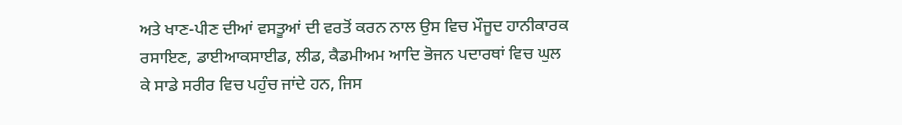ਅਤੇ ਖਾਣ-ਪੀਣ ਦੀਆਂ ਵਸਤੂਆਂ ਦੀ ਵਰਤੋਂ ਕਰਨ ਨਾਲ ਉਸ ਵਿਚ ਮੌਜੂਦ ਹਾਨੀਕਾਰਕ ਰਸਾਇਣ, ਡਾਈਆਕਸਾਈਡ, ਲੀਡ, ਕੈਡਮੀਅਮ ਆਦਿ ਭੋਜਨ ਪਦਾਰਥਾਂ ਵਿਚ ਘੁਲ ਕੇ ਸਾਡੇ ਸਰੀਰ ਵਿਚ ਪਹੁੰਚ ਜਾਂਦੇ ਹਨ, ਜਿਸ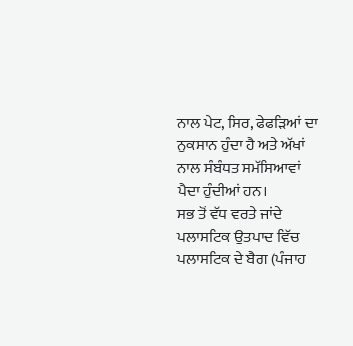ਨਾਲ ਪੇਟ, ਸਿਰ, ਫੇਫੜਿਆਂ ਦਾ ਨੁਕਸਾਨ ਹੁੰਦਾ ਹੈ ਅਤੇ ਅੱਖਾਂ ਨਾਲ ਸੰਬੰਧਤ ਸਮੱਸਿਆਵਾਂ ਪੈਦਾ ਹੁੰਦੀਆਂ ਹਨ।
ਸਭ ਤੋਂ ਵੱਧ ਵਰਤੇ ਜਾਂਦੇ ਪਲਾਸਟਿਕ ਉਤਪਾਦ ਵਿੱਚ ਪਲਾਸਟਿਕ ਦੇ ਬੈਗ (ਪੰਜਾਹ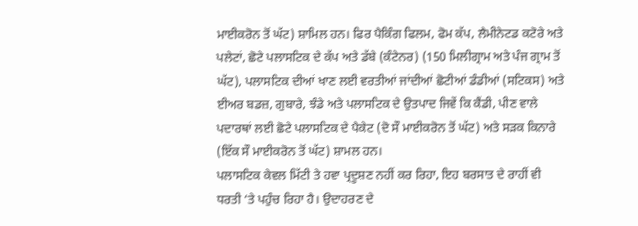ਮਾਈਕਰੋਨ ਤੋਂ ਘੱਟ) ਸ਼ਾਮਿਲ ਹਨ। ਫਿਰ ਪੈਕਿੰਗ ਫਿਲਮ, ਫੋਮ ਕੱਪ, ਲੈਮੀਨੇਟਡ ਕਟੋਰੇ ਅਤੇ ਪਲੇਟਾਂ, ਛੋਟੇ ਪਲਾਸਟਿਕ ਦੇ ਕੱਪ ਅਤੇ ਡੱਬੇ (ਕੰਟੇਨਰ) (150 ਮਿਲੀਗ੍ਰਾਮ ਅਤੇ ਪੰਜ ਗ੍ਰਾਮ ਤੋਂ ਘੱਟ), ਪਲਾਸਟਿਕ ਦੀਆਂ ਖਾਣ ਲਈ ਵਰਤੀਆਂ ਜਾਂਦੀਆਂ ਛੋਟੀਆਂ ਡੰਡੀਆਂ (ਸਟਿਕਸ) ਅਤੇ ਈਅਰ ਬਡਜ਼, ਗੁਬਾਰੇ, ਝੰਡੇ ਅਤੇ ਪਲਾਸਟਿਕ ਦੇ ਉਤਪਾਦ ਜਿਵੇਂ ਕਿ ਕੈਂਡੀ, ਪੀਣ ਵਾਲੇ ਪਦਾਰਥਾਂ ਲਈ ਛੋਟੇ ਪਲਾਸਟਿਕ ਦੇ ਪੈਕੇਟ (ਦੋ ਸੌ ਮਾਈਕਰੋਨ ਤੋਂ ਘੱਟ) ਅਤੇ ਸੜਕ ਕਿਨਾਰੇ (ਇੱਕ ਸੌ ਮਾਈਕਰੋਨ ਤੋਂ ਘੱਟ) ਸ਼ਾਮਲ ਹਨ।
ਪਲਾਸਟਿਕ ਕੇਵਲ ਮਿੱਟੀ ਤੇ ਹਵਾ ਪ੍ਰਦੂਸ਼ਣ ਨਹੀਂ ਕਰ ਰਿਹਾ, ਇਹ ਬਰਸਾਤ ਦੇ ਰਾਹੀਂ ਵੀ ਧਰਤੀ ‘ਤੇ ਪਹੁੰਚ ਰਿਹਾ ਹੈ। ਉਦਾਹਰਣ ਦੇ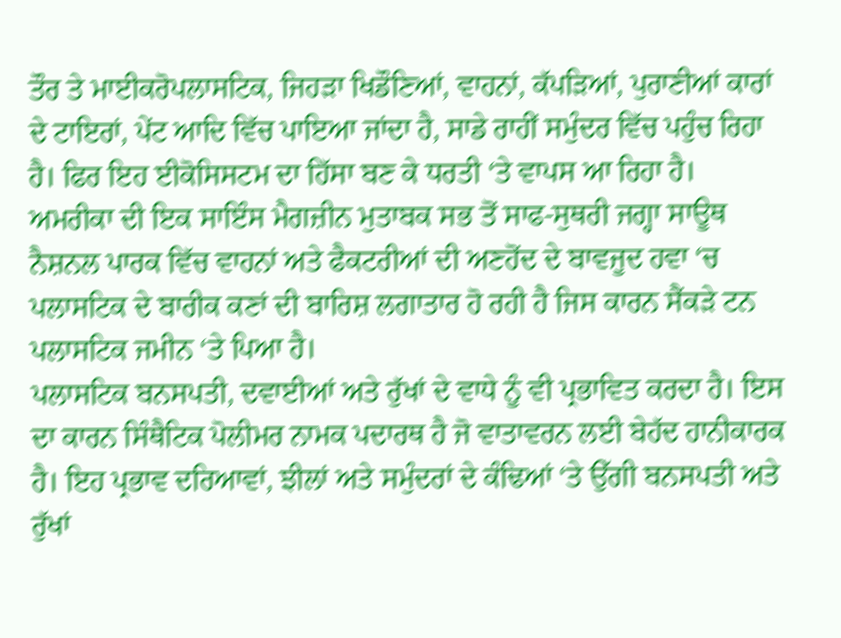ਤੌਰ ਤੇ ਮਾਈਕਰੋਪਲਾਸਟਿਕ, ਜਿਹੜਾ ਖਿਡੌਣਿਆਂ, ਵਾਹਨਾਂ, ਕੱਪੜਿਆਂ, ਪੁਰਾਣੀਆਂ ਕਾਰਾਂ ਦੇ ਟਾਇਰਾਂ, ਪੇਂਟ ਆਦਿ ਵਿੱਚ ਪਾਇਆ ਜਾਂਦਾ ਹੈ, ਸਾਡੇ ਰਾਹੀਂ ਸਮੁੰਦਰ ਵਿੱਚ ਪਹੁੰਚ ਰਿਹਾ ਹੈ। ਫਿਰ ਇਹ ਈਕੋਸਿਸਟਮ ਦਾ ਹਿੱਸਾ ਬਣ ਕੇ ਧਰਤੀ ‘ਤੇ ਵਾਪਸ ਆ ਰਿਹਾ ਹੈ।
ਅਮਰੀਕਾ ਦੀ ਇਕ ਸਾਇੰਸ ਮੈਗਜ਼ੀਨ ਮੁਤਾਬਕ ਸਭ ਤੋਂ ਸਾਫ-ਸੁਥਰੀ ਜਗ੍ਹਾ ਸਾਊਥ ਨੈਸ਼ਨਲ ਪਾਰਕ ਵਿੱਚ ਵਾਹਨਾਂ ਅਤੇ ਫੈਕਟਰੀਆਂ ਦੀ ਅਣਹੋਂਦ ਦੇ ਬਾਵਜੂਦ ਹਵਾ ‘ਚ ਪਲਾਸਟਿਕ ਦੇ ਬਾਰੀਕ ਕਣਾਂ ਦੀ ਬਾਰਿਸ਼ ਲਗਾਤਾਰ ਹੋ ਰਹੀ ਹੈ ਜਿਸ ਕਾਰਨ ਸੈਂਕੜੇ ਟਨ ਪਲਾਸਟਿਕ ਜਮੀਨ ‘ਤੇ ਪਿਆ ਹੈ।
ਪਲਾਸਟਿਕ ਬਨਸਪਤੀ, ਦਵਾਈਆਂ ਅਤੇ ਰੁੱਖਾਂ ਦੇ ਵਾਧੇ ਨੂੰ ਵੀ ਪ੍ਰਭਾਵਿਤ ਕਰਦਾ ਹੈ। ਇਸ ਦਾ ਕਾਰਨ ਸਿੰਥੈਟਿਕ ਪੋਲੀਮਰ ਨਾਮਕ ਪਦਾਰਥ ਹੈ ਜੋ ਵਾਤਾਵਰਨ ਲਈ ਬੇਹੱਦ ਹਾਨੀਕਾਰਕ ਹੈ। ਇਹ ਪ੍ਰਭਾਵ ਦਰਿਆਵਾਂ, ਝੀਲਾਂ ਅਤੇ ਸਮੁੰਦਰਾਂ ਦੇ ਕੰਢਿਆਂ ‘ਤੇ ਉੱਗੀ ਬਨਸਪਤੀ ਅਤੇ ਰੁੱਖਾਂ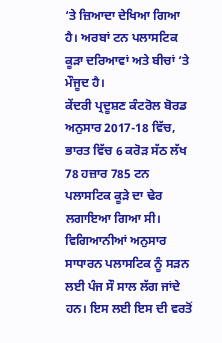‘ਤੇ ਜ਼ਿਆਦਾ ਦੇਖਿਆ ਗਿਆ ਹੈ। ਅਰਬਾਂ ਟਨ ਪਲਾਸਟਿਕ ਕੂੜਾ ਦਰਿਆਵਾਂ ਅਤੇ ਬੀਚਾਂ ‘ਤੇ ਮੌਜੂਦ ਹੈ।
ਕੇਂਦਰੀ ਪ੍ਰਦੂਸ਼ਣ ਕੰਟਰੋਲ ਬੋਰਡ ਅਨੁਸਾਰ 2017-18 ਵਿੱਚ, ਭਾਰਤ ਵਿੱਚ 6 ਕਰੋੜ ਸੱਠ ਲੱਖ 78 ਹਜ਼ਾਰ 785 ਟਨ ਪਲਾਸਟਿਕ ਕੂੜੇ ਦਾ ਢੇਰ ਲਗਾਇਆ ਗਿਆ ਸੀ। ਵਿਗਿਆਨੀਆਂ ਅਨੁਸਾਰ ਸਾਧਾਰਨ ਪਲਾਸਟਿਕ ਨੂੰ ਸੜਨ ਲਈ ਪੰਜ ਸੌ ਸਾਲ ਲੱਗ ਜਾਂਦੇ ਹਨ। ਇਸ ਲਈ ਇਸ ਦੀ ਵਰਤੋਂ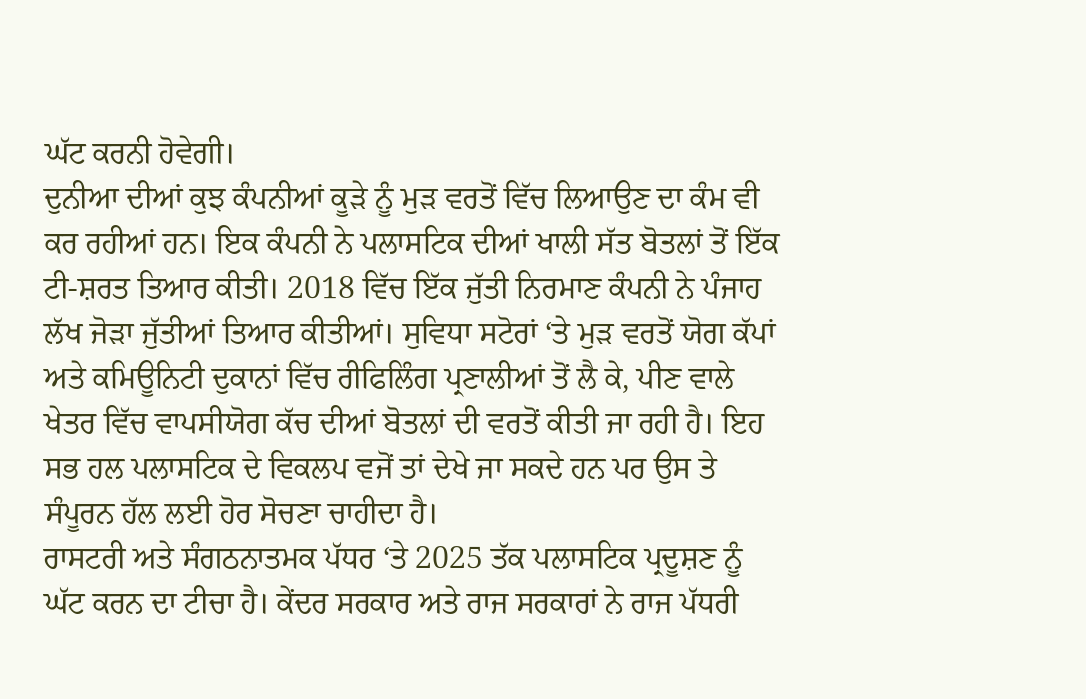ਘੱਟ ਕਰਨੀ ਹੋਵੇਗੀ।
ਦੁਨੀਆ ਦੀਆਂ ਕੁਝ ਕੰਪਨੀਆਂ ਕੂੜੇ ਨੂੰ ਮੁੜ ਵਰਤੋਂ ਵਿੱਚ ਲਿਆਉਣ ਦਾ ਕੰਮ ਵੀ ਕਰ ਰਹੀਆਂ ਹਨ। ਇਕ ਕੰਪਨੀ ਨੇ ਪਲਾਸਟਿਕ ਦੀਆਂ ਖਾਲੀ ਸੱਤ ਬੋਤਲਾਂ ਤੋਂ ਇੱਕ ਟੀ-ਸ਼ਰਤ ਤਿਆਰ ਕੀਤੀ। 2018 ਵਿੱਚ ਇੱਕ ਜੁੱਤੀ ਨਿਰਮਾਣ ਕੰਪਨੀ ਨੇ ਪੰਜਾਹ ਲੱਖ ਜੋੜਾ ਜੁੱਤੀਆਂ ਤਿਆਰ ਕੀਤੀਆਂ। ਸੁਵਿਧਾ ਸਟੋਰਾਂ ‘ਤੇ ਮੁੜ ਵਰਤੋਂ ਯੋਗ ਕੱਪਾਂ ਅਤੇ ਕਮਿਊਨਿਟੀ ਦੁਕਾਨਾਂ ਵਿੱਚ ਰੀਫਿਲਿੰਗ ਪ੍ਰਣਾਲੀਆਂ ਤੋਂ ਲੈ ਕੇ, ਪੀਣ ਵਾਲੇ ਖੇਤਰ ਵਿੱਚ ਵਾਪਸੀਯੋਗ ਕੱਚ ਦੀਆਂ ਬੋਤਲਾਂ ਦੀ ਵਰਤੋਂ ਕੀਤੀ ਜਾ ਰਹੀ ਹੈ। ਇਹ ਸਭ ਹਲ ਪਲਾਸਟਿਕ ਦੇ ਵਿਕਲਪ ਵਜੋਂ ਤਾਂ ਦੇਖੇ ਜਾ ਸਕਦੇ ਹਨ ਪਰ ਉਸ ਤੇ ਸੰਪੂਰਨ ਹੱਲ ਲਈ ਹੋਰ ਸੋਚਣਾ ਚਾਹੀਦਾ ਹੈ।
ਰਾਸਟਰੀ ਅਤੇ ਸੰਗਠਨਾਤਮਕ ਪੱਧਰ ‘ਤੇ 2025 ਤੱਕ ਪਲਾਸਟਿਕ ਪ੍ਰਦੂਸ਼ਣ ਨੂੰ ਘੱਟ ਕਰਨ ਦਾ ਟੀਚਾ ਹੈ। ਕੇਂਦਰ ਸਰਕਾਰ ਅਤੇ ਰਾਜ ਸਰਕਾਰਾਂ ਨੇ ਰਾਜ ਪੱਧਰੀ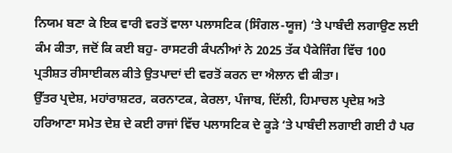ਨਿਯਮ ਬਣਾ ਕੇ ਇਕ ਵਾਰੀ ਵਰਤੋਂ ਵਾਲਾ ਪਲਾਸਟਿਕ (ਸਿੰਗਲ-ਯੂਜ) ‘ਤੇ ਪਾਬੰਦੀ ਲਗਾਉਣ ਲਈ ਕੰਮ ਕੀਤਾ, ਜਦੋਂ ਕਿ ਕਈ ਬਹੁ- ਰਾਸਟਰੀ ਕੰਪਨੀਆਂ ਨੇ 2025 ਤੱਕ ਪੈਕੇਜਿੰਗ ਵਿੱਚ 100 ਪ੍ਰਤੀਸ਼ਤ ਰੀਸਾਈਕਲ ਕੀਤੇ ਉਤਪਾਦਾਂ ਦੀ ਵਰਤੋਂ ਕਰਨ ਦਾ ਐਲਾਨ ਵੀ ਕੀਤਾ।
ਉੱਤਰ ਪ੍ਰਦੇਸ਼, ਮਹਾਂਰਾਸ਼ਟਰ, ਕਰਨਾਟਕ, ਕੇਰਲਾ, ਪੰਜਾਬ, ਦਿੱਲੀ, ਹਿਮਾਚਲ ਪ੍ਰਦੇਸ਼ ਅਤੇ ਹਰਿਆਣਾ ਸਮੇਤ ਦੇਸ਼ ਦੇ ਕਈ ਰਾਜਾਂ ਵਿੱਚ ਪਲਾਸਟਿਕ ਦੇ ਕੂੜੇ ‘ਤੇ ਪਾਬੰਦੀ ਲਗਾਈ ਗਈ ਹੈ ਪਰ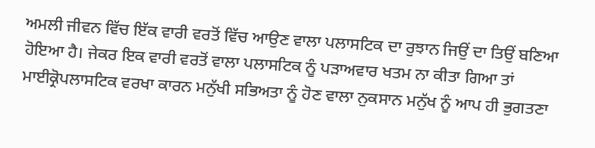ਅਮਲੀ ਜੀਵਨ ਵਿੱਚ ਇੱਕ ਵਾਰੀ ਵਰਤੋਂ ਵਿੱਚ ਆਉਣ ਵਾਲਾ ਪਲਾਸਟਿਕ ਦਾ ਰੁਝਾਨ ਜਿਉਂ ਦਾ ਤਿਉਂ ਬਣਿਆ ਹੋਇਆ ਹੈ। ਜੇਕਰ ਇਕ ਵਾਰੀ ਵਰਤੋਂ ਵਾਲਾ ਪਲਾਸਟਿਕ ਨੂੰ ਪੜਾਅਵਾਰ ਖਤਮ ਨਾ ਕੀਤਾ ਗਿਆ ਤਾਂ ਮਾਈਕ੍ਰੋਪਲਾਸਟਿਕ ਵਰਖਾ ਕਾਰਨ ਮਨੁੱਖੀ ਸਭਿਅਤਾ ਨੂੰ ਹੋਣ ਵਾਲਾ ਨੁਕਸਾਨ ਮਨੁੱਖ ਨੂੰ ਆਪ ਹੀ ਭੁਗਤਣਾ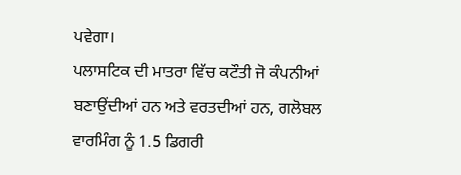ਪਵੇਗਾ।
ਪਲਾਸਟਿਕ ਦੀ ਮਾਤਰਾ ਵਿੱਚ ਕਟੌਤੀ ਜੋ ਕੰਪਨੀਆਂ ਬਣਾਉਂਦੀਆਂ ਹਨ ਅਤੇ ਵਰਤਦੀਆਂ ਹਨ, ਗਲੋਬਲ ਵਾਰਮਿੰਗ ਨੂੰ 1.5 ਡਿਗਰੀ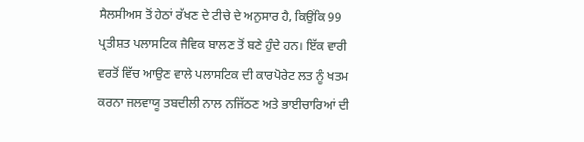ਸੈਲਸੀਅਸ ਤੋਂ ਹੇਠਾਂ ਰੱਖਣ ਦੇ ਟੀਚੇ ਦੇ ਅਨੁਸਾਰ ਹੈ, ਕਿਉਂਕਿ 99 ਪ੍ਰਤੀਸ਼ਤ ਪਲਾਸਟਿਕ ਜੈਵਿਕ ਬਾਲਣ ਤੋਂ ਬਣੇ ਹੁੰਦੇ ਹਨ। ਇੱਕ ਵਾਰੀ ਵਰਤੋਂ ਵਿੱਚ ਆਉਣ ਵਾਲੇ ਪਲਾਸਟਿਕ ਦੀ ਕਾਰਪੋਰੇਟ ਲਤ ਨੂੰ ਖਤਮ ਕਰਨਾ ਜਲਵਾਯੂ ਤਬਦੀਲੀ ਨਾਲ ਨਜਿੱਠਣ ਅਤੇ ਭਾਈਚਾਰਿਆਂ ਦੀ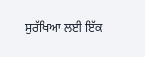ਸੁਰੱਖਿਆ ਲਈ ਇੱਕ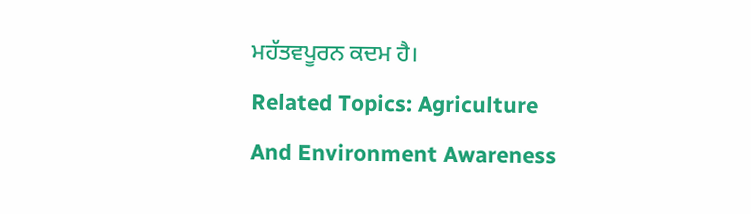ਮਹੱਤਵਪੂਰਨ ਕਦਮ ਹੈ।
Related Topics: Agriculture And Environment Awareness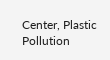Center, Plastic Pollution